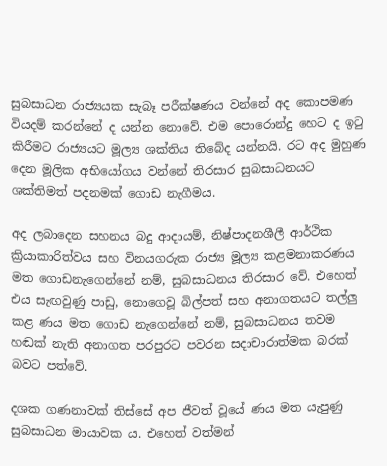සුබසාධන රාජ්‍යයක සැබෑ පරීක්ෂණය වන්නේ අද කොපමණ වියදම් කරන්නේ ද යන්න නොවේ. එම පොරොන්දු හෙට ද ඉටු කිරීමට රාජ්‍යයට මූල්‍ය ශක්තිය තිබේද යන්නයි. රට අද මුහුණ දෙන මූලික අභියෝගය වන්නේ තිරසාර සුබසාධනයට ශක්තිමත් පදනමක් ගොඩ නැගීමය.

අද ලබාදෙන සහනය බදු ආදායම්, නිෂ්පාදනශීලී ආර්ථික ක්‍රියාකාරිත්වය සහ විනයගරුක රාජ්‍ය මූල්‍ය කළමනාකරණය මත ගොඩනැගෙන්නේ නම්, සුබසාධනය තිරසාර වේ. එහෙත් එය සැඟවුණු පාඩු, නොගෙවූ බිල්පත් සහ අනාගතයට තල්ලු‍ කළ ණය මත ගොඩ නැගෙන්නේ නම්, සුබසාධනය තවම හඬක් නැති අනාගත පරපුරට පවරන සදාචාරාත්මක බරක් බවට පත්වේ.

දශක ගණනාවක් තිස්සේ අප ජීවත් වූයේ ණය මත යැපුණු සුබසාධන මායාවක ය. එහෙත් වත්මන්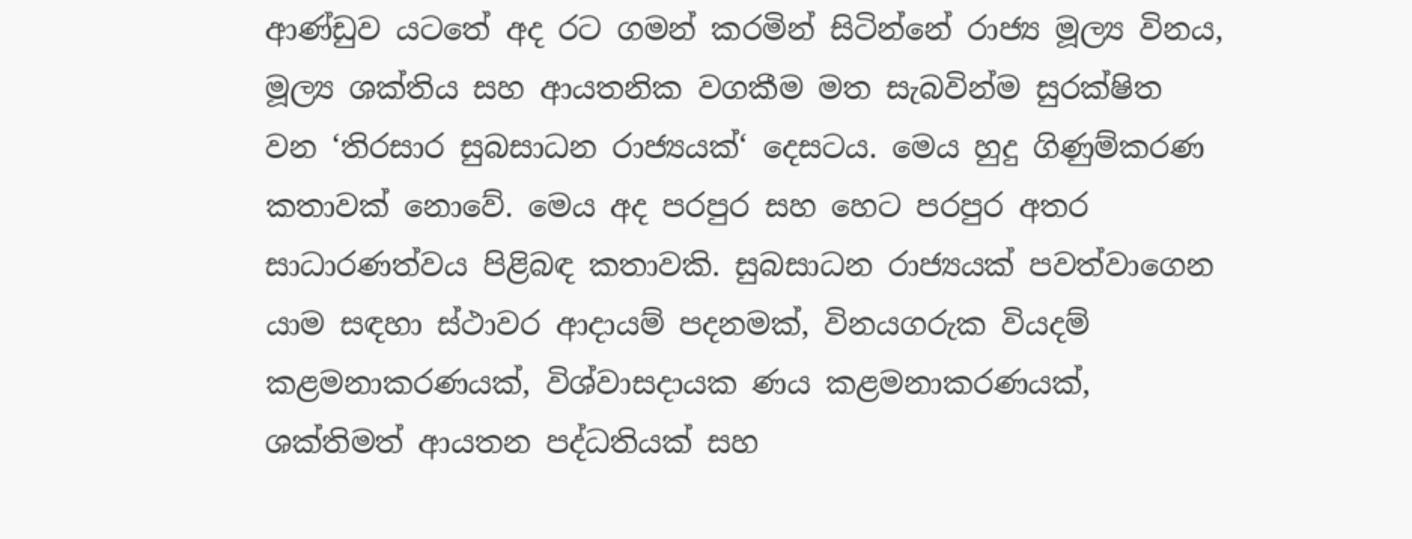ආණ්ඩුව යටතේ අද රට ගමන් කරමින් සිටින්නේ රාජ්‍ය මූල්‍ය විනය, මූල්‍ය ශක්තිය සහ ආයතනික වගකීම මත සැබවින්ම සුරක්ෂිත වන ‘තිරසාර සුබසාධන රාජ්‍යයක්‘ දෙසටය. මෙය හුදු ගිණුම්කරණ කතාවක් නොවේ. මෙය අද පරපුර සහ හෙට පරපුර අතර සාධාරණත්වය පිළිබඳ කතාවකි. සුබසාධන රාජ්‍යයක් පවත්වාගෙන යාම සඳහා ස්ථාවර ආදායම් පදනමක්, විනයගරුක වියදම් කළමනාකරණයක්, විශ්වාසදායක ණය කළමනාකරණයක්, ශක්තිමත් ආයතන පද්ධතියක් සහ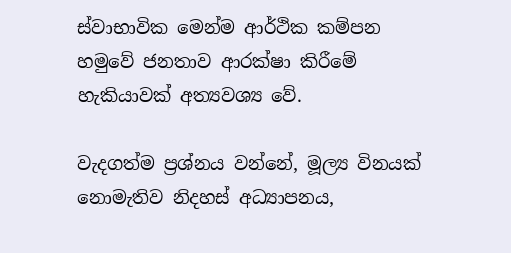ස්වාභාවික මෙන්ම ආර්ථික කම්පන හමුවේ ජනතාව ආරක්ෂා කිරීමේ හැකියාවක් අත්‍යවශ්‍ය වේ.

වැදගත්ම ප්‍රශ්නය වන්නේ, මූල්‍ය විනයක් නොමැතිව නිදහස් අධ්‍යාපනය,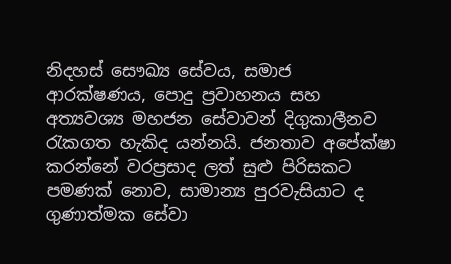නිදහස් සෞඛ්‍ය සේවය, සමාජ ආරක්ෂණය, පොදු ප්‍රවාහනය සහ අත්‍යවශ්‍ය මහජන සේවාවන් දිගුකාලීනව රැකගත හැකිද යන්නයි. ජනතාව අපේක්ෂා කරන්නේ වරප්‍රසාද ලත් සුළු පිරිසකට පමණක් නොව, සාමාන්‍ය පුරවැසියාට ද ගුණාත්මක සේවා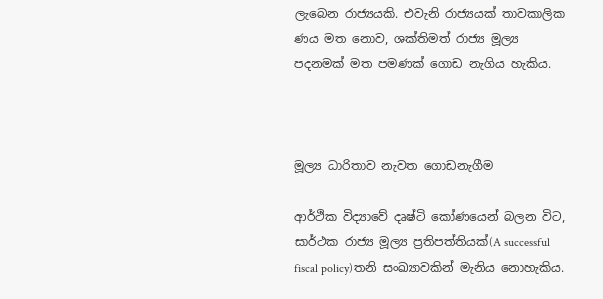ලැබෙන රාජ්‍යයකි. එවැනි රාජ්‍යයක් තාවකාලික ණය මත නොව, ශක්තිමත් රාජ්‍ය මූල්‍ය පදනමක් මත පමණක් ගොඩ නැගිය හැකිය.



මූල්‍ය ධාරිතාව නැවත ගොඩනැගීම

ආර්ථික විද්‍යාවේ දෘෂ්ටි කෝණයෙන් බලන විට, සාර්ථක රාජ්‍ය මූල්‍ය ප්‍රතිපත්තියක්(A successful fiscal policy)තනි සංඛ්‍යාවකින් මැනිය නොහැකිය.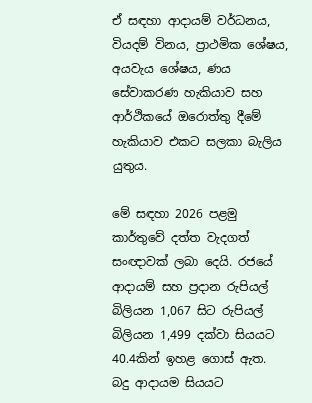ඒ සඳහා ආදායම් වර්ධනය, වියදම් විනය, ප්‍රාථමික ශේෂය, අයවැය ශේෂය, ණය සේවාකරණ හැකියාව සහ ආර්ථිකයේ ඔරොත්තු දීමේ හැකියාව එකට සලකා බැලිය යුතුය.

මේ සඳහා 2026 පළමු කාර්තුවේ දත්ත වැදගත් සංඥාවක් ලබා දෙයි. රජයේ ආදායම් සහ ප්‍රදාන රුපියල් බිලියන 1,067 සිට රුපියල් බිලියන 1,499 දක්වා සියයට 40.4කින් ඉහළ ගොස් ඇත. බදු ආදායම සියයට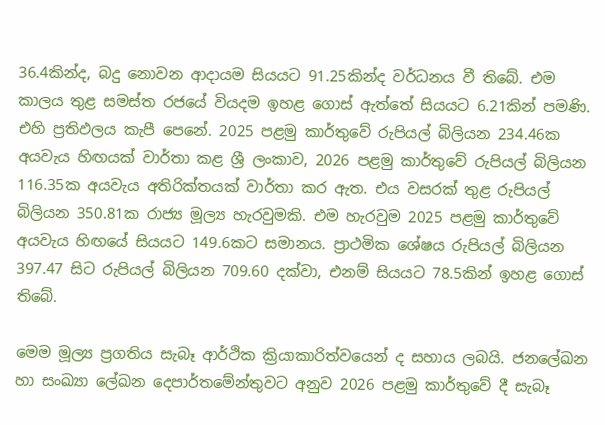36.4කින්ද, බදු නොවන ආදායම සියයට 91.25කින්ද වර්ධනය වී තිබේ. එම කාලය තුළ සමස්ත රජයේ වියදම ඉහළ ගොස් ඇත්තේ සියයට 6.21කින් පමණි. එහි ප්‍රතිඵලය කැපී පෙනේ. 2025 පළමු කාර්තුවේ රුපියල් බිලියන 234.46ක අයවැය හිඟයක් වාර්තා කළ ශ්‍රී ලංකාව, 2026 පළමු කාර්තුවේ රුපියල් බිලියන 116.35ක අයවැය අතිරික්තයක් වාර්තා කර ඇත. එය වසරක් තුළ රුපියල් බිලියන 350.81ක රාජ්‍ය මූල්‍ය හැරවුමකි. එම හැරවුම 2025 පළමු කාර්තුවේ අයවැය හිඟයේ සියයට 149.6කට සමානය. ප්‍රාථමික ශේෂය රුපියල් බිලියන 397.47 සිට රුපියල් බිලියන 709.60 දක්වා, එනම් සියයට 78.5කින් ඉහළ ගොස් තිබේ.

මෙම මූල්‍ය ප්‍රගතිය සැබෑ ආර්ථික ක්‍රියාකාරිත්වයෙන් ද සහාය ලබයි. ජනලේඛන හා සංඛ්‍යා ලේඛන දෙපාර්තමේන්තුවට අනුව 2026 පළමු කාර්තුවේ දී සැබෑ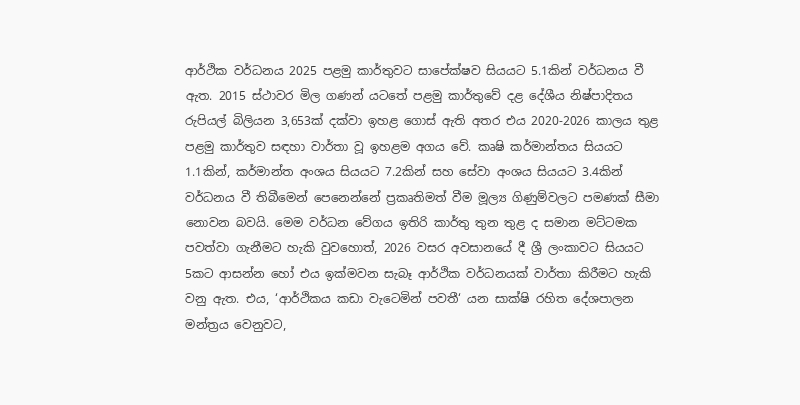ආර්ථික වර්ධනය 2025 පළමු කාර්තුවට සාපේක්ෂව සියයට 5.1කින් වර්ධනය වී ඇත. 2015 ස්ථාවර මිල ගණන් යටතේ පළමු කාර්තුවේ දළ දේශීය නිෂ්පාදිතය රුපියල් බිලියන 3,653ක් දක්වා ඉහළ ගොස් ඇති අතර එය 2020-2026 කාලය තුළ පළමු කාර්තුව සඳහා වාර්තා වූ ඉහළම අගය වේ. කෘෂි කර්මාන්තය සියයට 1.1කින්, කර්මාන්ත අංශය සියයට 7.2කින් සහ සේවා අංශය සියයට 3.4කින් වර්ධනය වී තිබීමෙන් පෙනෙන්නේ ප්‍රකෘතිමත් වීම මූල්‍ය ගිණුම්වලට පමණක් සීමා නොවන බවයි. මෙම වර්ධන වේගය ඉතිරි කාර්තු තුන තුළ ද සමාන මට්ටමක පවත්වා ගැනීමට හැකි වුවහොත්, 2026 වසර අවසානයේ දී ශ්‍රී ලංකාවට සියයට 5කට ආසන්න හෝ එය ඉක්මවන සැබෑ ආර්ථික වර්ධනයක් වාර්තා කිරීමට හැකි වනු ඇත. එය, ‘ආර්ථිකය කඩා වැටෙමින් පවතී‘ යන සාක්ෂි රහිත දේශපාලන මන්ත්‍රය වෙනුවට,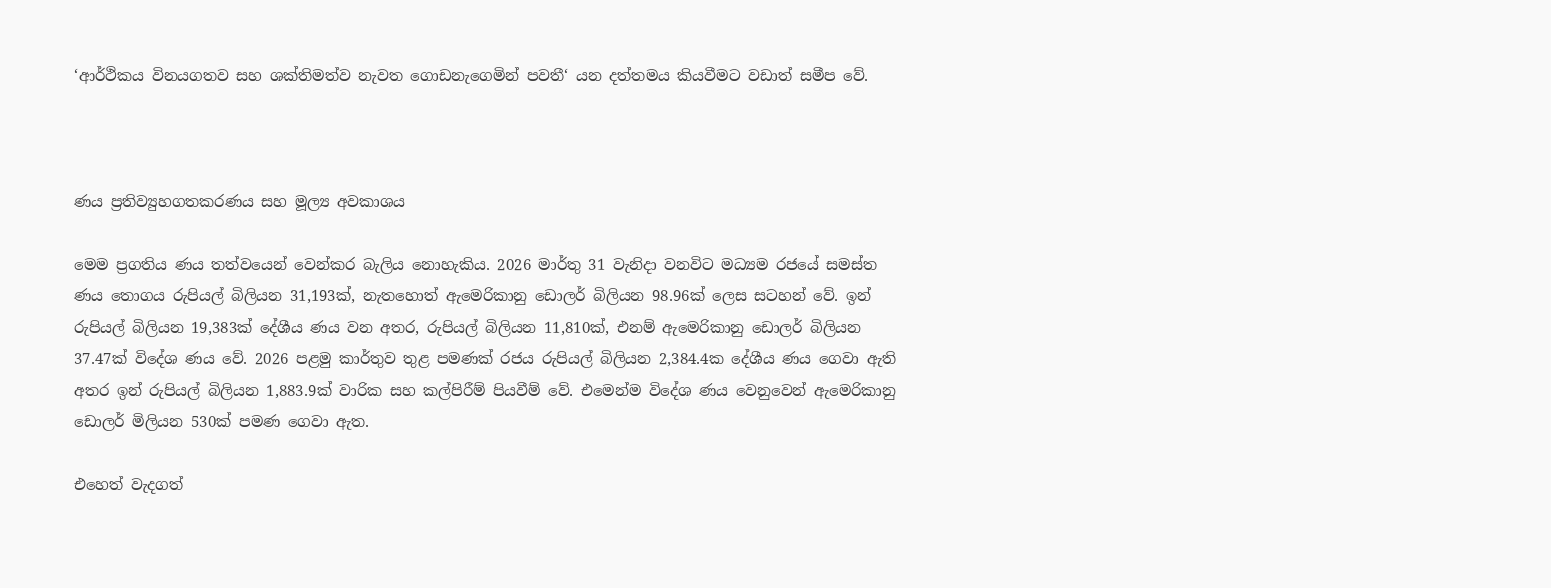‘ආර්ථිකය විනයගතව සහ ශක්තිමත්ව නැවත ගොඩනැගෙමින් පවතී‘ යන දත්තමය කියවීමට වඩාත් සමීප වේ.



ණය ප්‍රතිව්‍යුහගතකරණය සහ මූල්‍ය අවකාශය

මෙම ප්‍රගතිය ණය තත්වයෙන් වෙන්කර බැලිය නොහැකිය. 2026 මාර්තු 31 වැනිදා වනවිට මධ්‍යම රජයේ සමස්ත ණය තොගය රුපියල් බිලියන 31,193ක්, නැතහොත් ඇමෙරිකානු ඩොලර් බිලියන 98.96ක් ලෙස සටහන් වේ. ඉන් රුපියල් බිලියන 19,383ක් දේශීය ණය වන අතර, රුපියල් බිලියන 11,810ක්, එනම් ඇමෙරිකානු ඩොලර් බිලියන 37.47ක් විදේශ ණය වේ. 2026 පළමු කාර්තුව තුළ පමණක් රජය රුපියල් බිලියන 2,384.4ක දේශීය ණය ගෙවා ඇති අතර ඉන් රුපියල් බිලියන 1,883.9ක් වාරික සහ කල්පිරීම් පියවීම් වේ. එමෙන්ම විදේශ ණය වෙනුවෙන් ඇමෙරිකානු ඩොලර් මිලියන 530ක් පමණ ගෙවා ඇත.

එහෙත් වැදගත්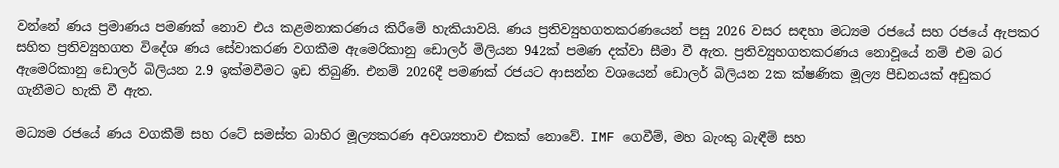වන්නේ ණය ප්‍රමාණය පමණක් නොව එය කළමනාකරණය කිරීමේ හැකියාවයි. ණය ප්‍රතිව්‍යුහගතකරණයෙන් පසු 2026 වසර සඳහා මධ්‍යම රජයේ සහ රජයේ ඇපකර සහිත ප්‍රතිව්‍යුහගත විදේශ ණය සේවාකරණ වගකීම ඇමෙරිකානු ඩොලර් මිලියන 942ක් පමණ දක්වා සීමා වී ඇත. ප්‍රතිව්‍යුහගතකරණය නොවූයේ නම් එම බර ඇමෙරිකානු ඩොලර් බිලියන 2.9 ඉක්මවීමට ඉඩ තිබුණි. එනම් 2026දී පමණක් රජයට ආසන්න වශයෙන් ඩොලර් බිලියන 2ක ක්ෂණික මූල්‍ය පීඩනයක් අඩුකර ගැනීමට හැකි වී ඇත.

මධ්‍යම රජයේ ණය වගකීම් සහ රටේ සමස්ත බාහිර මූල්‍යකරණ අවශ්‍යතාව එකක් නොවේ. IMF ගෙවීම්, මහ බැංකු බැඳීම් සහ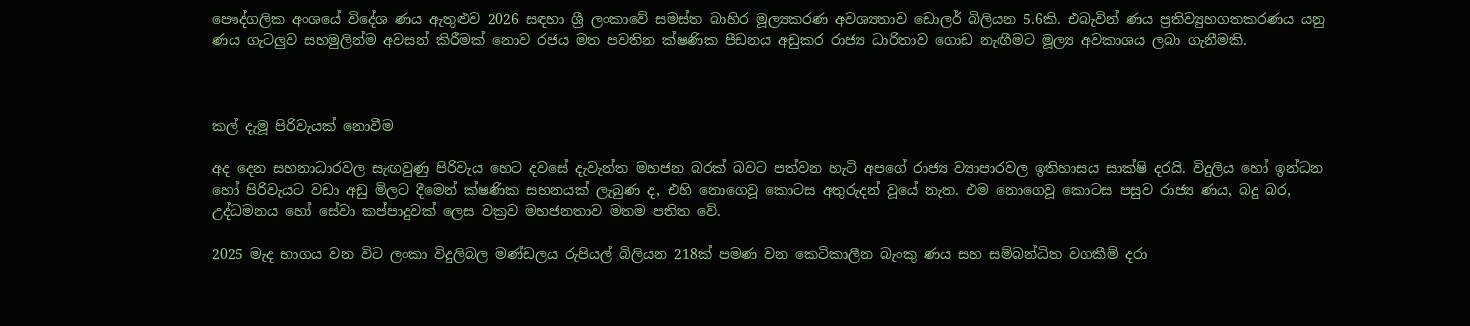පෞද්ගලික අංශයේ විදේශ ණය ඇතුළුව 2026 සඳහා ශ්‍රී ලංකාවේ සමස්ත බාහිර මූල්‍යකරණ අවශ්‍යතාව ඩොලර් බිලියන 5.6කි. එබැවින් ණය ප්‍රතිව්‍යුහගතකරණය යනු ණය ගැටලු‍ව සහමුලින්ම අවසන් කිරීමක් නොව රජය මත පවතින ක්ෂණික පීඩනය අඩුකර රාජ්‍ය ධාරිතාව ගොඩ නැඟීමට මූල්‍ය අවකාශය ලබා ගැනීමකි.



කල් දැමූ පිරිවැයක් නොවීම

අද දෙන සහනාධාරවල සැඟවුණු පිරිවැය හෙට දවසේ දැවැන්ත මහජන බරක් බවට පත්වන හැටි අපගේ රාජ්‍ය ව්‍යාපාරවල ඉතිහාසය සාක්ෂි දරයි. විදුලිය හෝ ඉන්ධන හෝ පිරිවැයට වඩා අඩු මිලට දීමෙන් ක්ෂණික සහනයක් ලැබුණ ද, එහි නොගෙවූ කොටස අතුරුදන් වූයේ නැත. එම නොගෙවූ කොටස පසුව රාජ්‍ය ණය, බදු බර, උද්ධමනය හෝ සේවා කප්පාදුවක් ලෙස වක්‍රව මහජනතාව මතම පතිත වේ.

2025 මැද භාගය වන විට ලංකා විදුලිබල මණ්ඩලය රුපියල් බිලියන 218ක් පමණ වන කෙටිකාලීන බැංකු ණය සහ සම්බන්ධිත වගකීම් දරා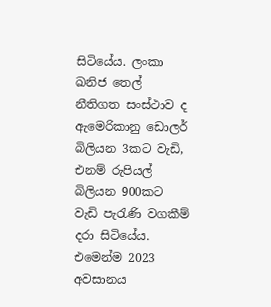සිටියේය. ලංකා ඛනිජ තෙල් නීතිගත සංස්ථාව ද ඇමෙරිකානු ඩොලර් බිලියන 3කට වැඩි, එනම් රුපියල් බිලියන 900කට වැඩි පැරැණි වගකීම් දරා සිටියේය. එමෙන්ම 2023 අවසානය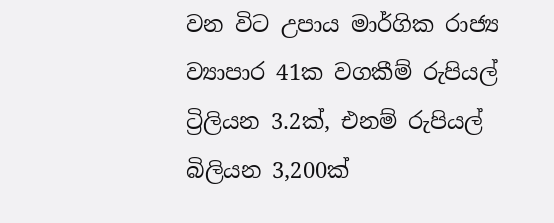වන විට උපාය මාර්ගික රාජ්‍ය ව්‍යාපාර 41ක වගකීම් රුපියල් ට්‍රිලියන 3.2ක්, එනම් රුපියල් බිලියන 3,200ක්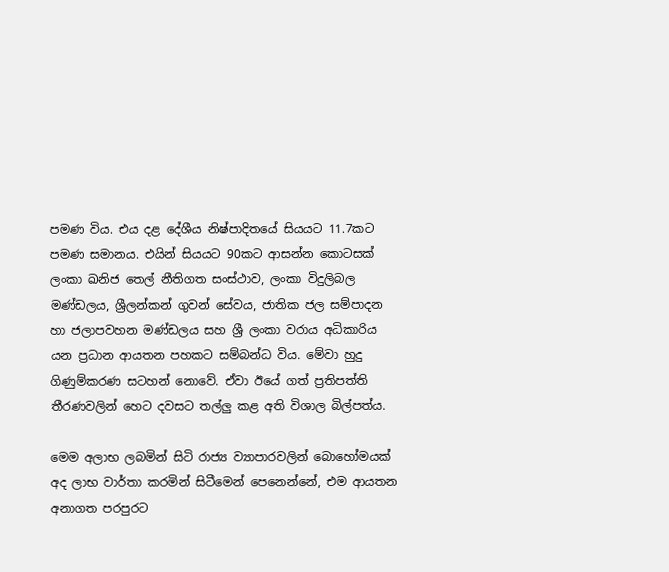පමණ විය. එය දළ දේශීය නිෂ්පාදිතයේ සියයට 11.7කට පමණ සමානය. එයින් සියයට 90කට ආසන්න කොටසක් ලංකා ඛනිජ තෙල් නීතිගත සංස්ථාව, ලංකා විදුලිබල මණ්ඩලය, ශ්‍රීලන්කන් ගුවන් සේවය, ජාතික ජල සම්පාදන හා ජලාපවහන මණ්ඩලය සහ ශ්‍රී ලංකා වරාය අධිකාරිය යන ප්‍රධාන ආයතන පහකට සම්බන්ධ විය. මේවා හුදු ගිණුම්කරණ සටහන් නොවේ. ඒවා ඊයේ ගත් ප්‍රතිපත්ති තීරණවලින් හෙට දවසට තල්ලු‍ කළ අති විශාල බිල්පත්ය.

මෙම අලාභ ලබමින් සිටි රාජ්‍ය ව්‍යාපාරවලින් බොහෝමයක් අද ලාභ වාර්තා කරමින් සිටීමෙන් පෙනෙන්නේ, එම ආයතන අනාගත පරපුරට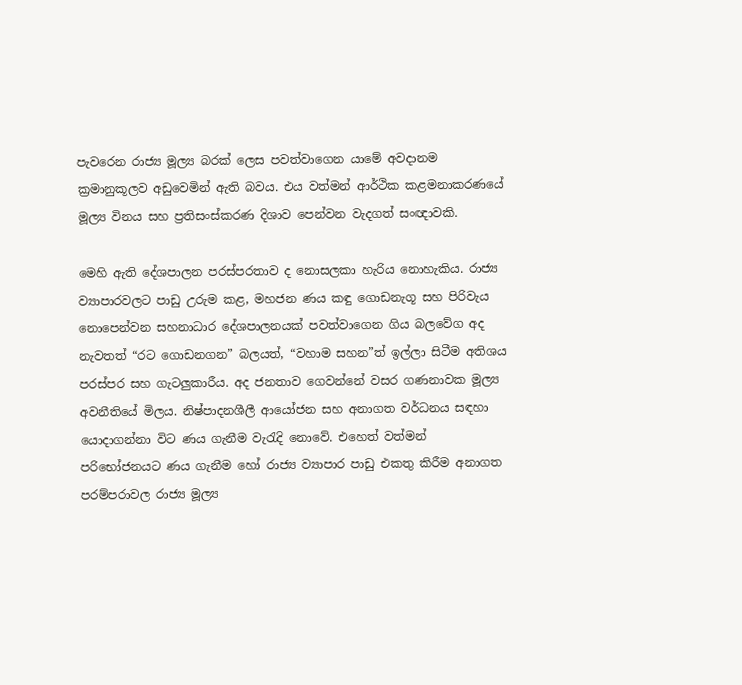පැවරෙන රාජ්‍ය මූල්‍ය බරක් ලෙස පවත්වාගෙන යාමේ අවදානම ක්‍රමානුකූලව අඩුවෙමින් ඇති බවය. එය වත්මන් ආර්ථික කළමනාකරණයේ මූල්‍ය විනය සහ ප්‍රතිසංස්කරණ දිශාව පෙන්වන වැදගත් සංඥාවකි.

මෙහි ඇති දේශපාලන පරස්පරතාව ද නොසලකා හැරිය නොහැකිය. රාජ්‍ය ව්‍යාපාරවලට පාඩු උරුම කළ, මහජන ණය කඳු ගොඩනැගූ සහ පිරිවැය නොපෙන්වන සහනාධාර දේශපාලනයක් පවත්වාගෙන ගිය බලවේග අද නැවතත් “රට ගොඩනගන” බලයත්, “වහාම සහන”ත් ඉල්ලා සිටීම අතිශය පරස්පර සහ ගැටලු‍කාරීය. අද ජනතාව ගෙවන්නේ වසර ගණනාවක මූල්‍ය අවනීතියේ මිලය. නිෂ්පාදනශීලී ආයෝජන සහ අනාගත වර්ධනය සඳහා යොදාගන්නා විට ණය ගැනීම වැරැදි නොවේ. එහෙත් වත්මන් පරිභෝජනයට ණය ගැනීම හෝ රාජ්‍ය ව්‍යාපාර පාඩු එකතු කිරීම අනාගත පරම්පරාවල රාජ්‍ය මූල්‍ය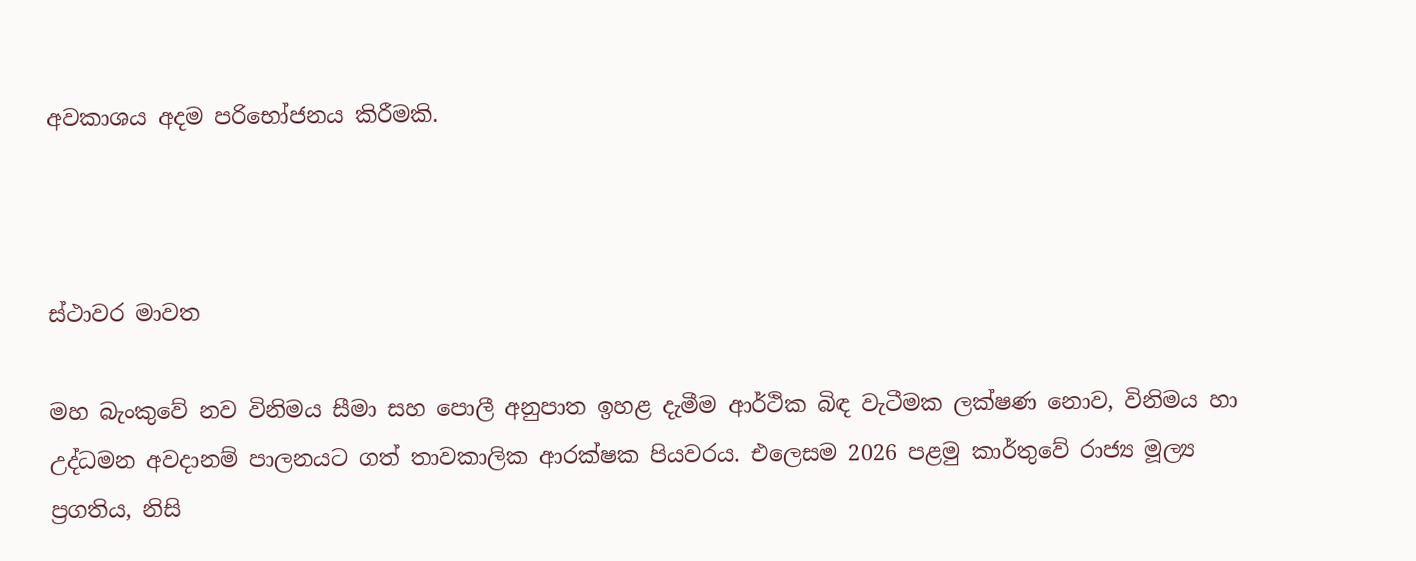අවකාශය අදම පරිභෝජනය කිරීමකි.



ස්ථාවර මාවත

මහ බැංකුවේ නව විනිමය සීමා සහ පොලී අනුපාත ඉහළ දැමීම ආර්ථික බිඳ වැටීමක ලක්ෂණ නොව, විනිමය හා උද්ධමන අවදානම් පාලනයට ගත් තාවකාලික ආරක්ෂක පියවරය. එලෙසම 2026 පළමු කාර්තුවේ රාජ්‍ය මූල්‍ය ප්‍රගතිය, නිසි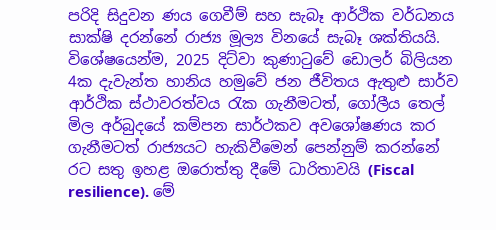පරිදි සිදුවන ණය ගෙවීම් සහ සැබෑ ආර්ථික වර්ධනය සාක්ෂි දරන්නේ රාජ්‍ය මූල්‍ය විනයේ සැබෑ ශක්තියයි. විශේෂයෙන්ම, 2025 දිට්වා කුණාටුවේ ඩොලර් බිලියන 4ක දැවැන්ත හානිය හමුවේ ජන ජීවිතය ඇතුළු සාර්ව ආර්ථික ස්ථාවරත්වය රැක ගැනීමටත්, ගෝලීය තෙල් මිල අර්බුදයේ කම්පන සාර්ථකව අවශෝෂණය කර ගැනීමටත් රාජ්‍යයට හැකිවීමෙන් පෙන්නුම් කරන්නේ රට සතු ඉහළ ඔරොත්තු දීමේ ධාරිතාවයි (Fiscal resilience). මේ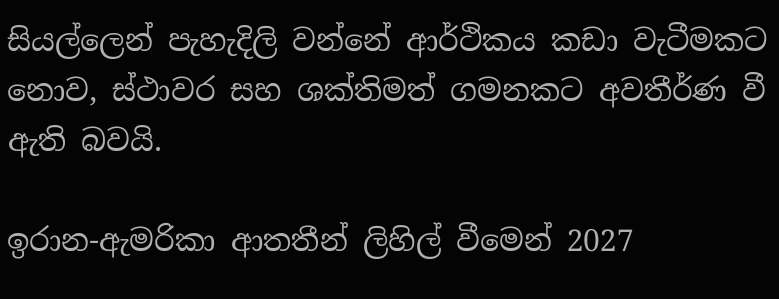සියල්ලෙන් පැහැදිලි වන්නේ ආර්ථිකය කඩා වැටීමකට නොව, ස්ථාවර සහ ශක්තිමත් ගමනකට අවතීර්ණ වී ඇති බවයි.

ඉරාන-ඇමරිකා ආතතීන් ලිහිල් වීමෙන් 2027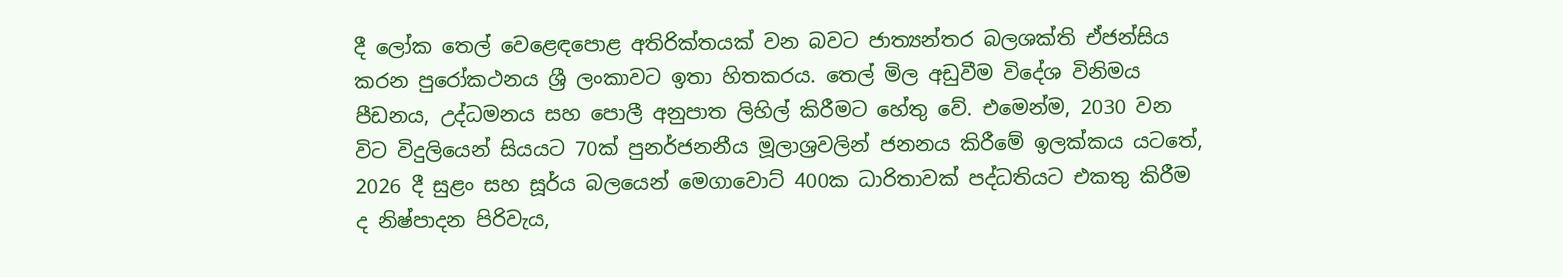දී ලෝක තෙල් වෙළෙඳපොළ අතිරික්තයක් වන බවට ජාත්‍යන්තර බලශක්ති ඒජන්සිය කරන පුරෝකථනය ශ්‍රී ලංකාවට ඉතා හිතකරය. තෙල් මිල අඩුවීම විදේශ විනිමය පීඩනය, උද්ධමනය සහ පොලී අනුපාත ලිහිල් කිරීමට හේතු වේ. එමෙන්ම, 2030 වන විට විදුලියෙන් සියයට 70ක් පුනර්ජනනීය මූලාශ්‍රවලින් ජනනය කිරීමේ ඉලක්කය යටතේ, 2026 දී සුළං සහ සූර්ය බලයෙන් මෙගාවොට් 400ක ධාරිතාවක් පද්ධතියට එකතු කිරීම ද නිෂ්පාදන පිරිවැය,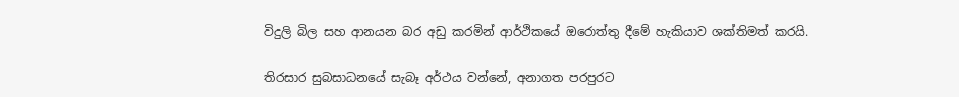විදුලි බිල සහ ආනයන බර අඩු කරමින් ආර්ථිකයේ ඔරොත්තු දීමේ හැකියාව ශක්තිමත් කරයි.

තිරසාර සුබසාධනයේ සැබෑ අර්ථය වන්නේ, අනාගත පරපුරට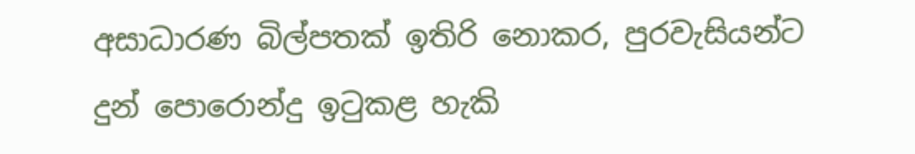අසාධාරණ බිල්පතක් ඉතිරි නොකර, පුරවැසියන්ට දුන් පොරොන්දු ඉටුකළ හැකි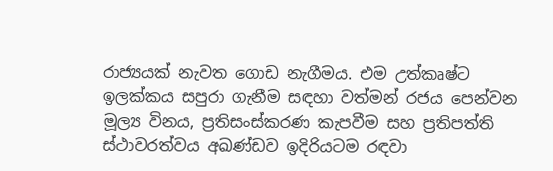රාජ්‍යයක් නැවත ගොඩ නැගීමය. එම උත්කෘෂ්ට ඉලක්කය සපුරා ගැනීම සඳහා වත්මන් රජය පෙන්වන මූල්‍ය විනය, ප්‍රතිසංස්කරණ කැපවීම සහ ප්‍රතිපත්ති ස්ථාවරත්වය අඛණ්ඩව ඉදිරියටම රඳවා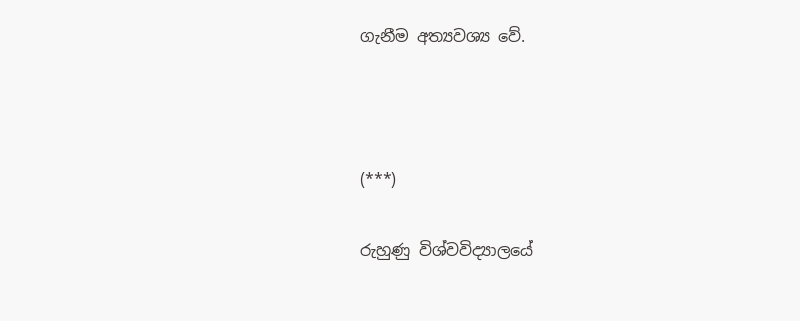ගැනීම අත්‍යවශ්‍ය වේ.



(***)

රුහුණු විශ්වවිද්‍යාලයේ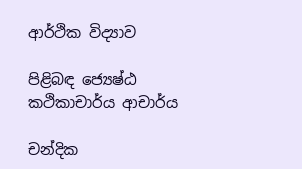ආර්ථික විද්‍යාව

පිළිබඳ ජ්‍යෙෂ්ඨ කථිකාචාර්ය ආචාර්ය

චන්දික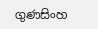ගුණසිංහ